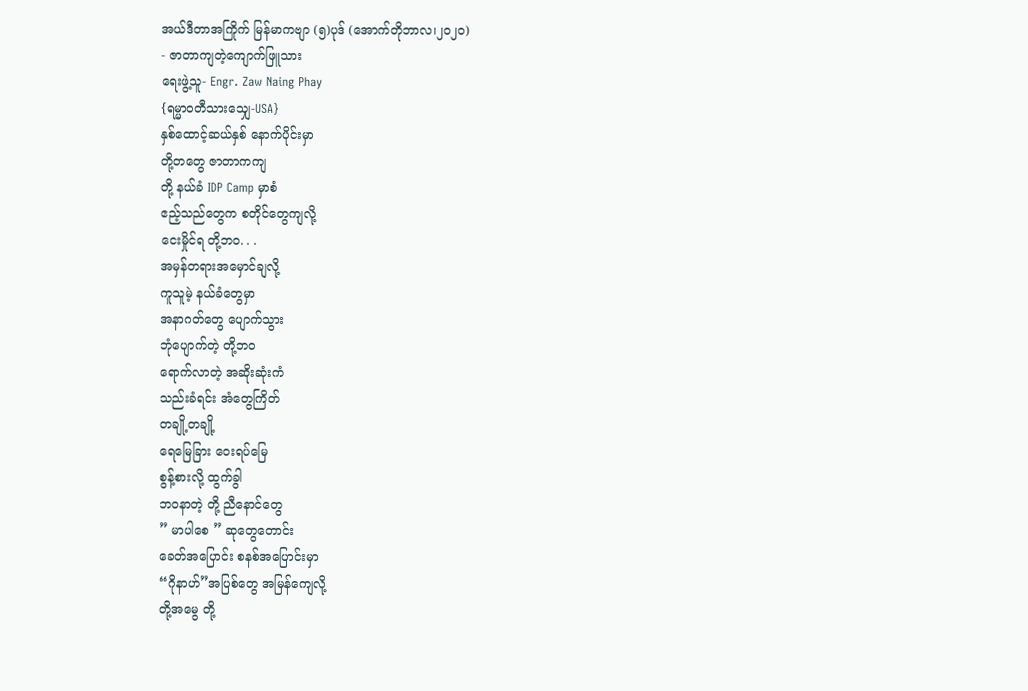အယ်ဒီတာအကြိုက် မြန်မာကဗျာ (၅)ပုဒ် (အောက်တိုဘာလ၊၂၀၂၀)
- ဇာတာကျတဲ့ကျောက်ဖြူသား
ရေးဖွဲ့သူ- Engr. Zaw Naing Phay
{ရမ္မာဝတီသားသျှေ-USA}
နှစ်ထောင့်ဆယ်နှစ် နောက်ပိုင်းမှာ
တို့တတွေ ဇာတာကကျ
တို့ နယ်ခံ IDP Camp မှာစံ
ဧည့်သည်တွေက စတိုင်တွေကျလို့
ငေးမှိုင်ရ တို့ဘဝ. . .
အမှန်တရားအမှောင်ချလို့
ကူသူမဲ့ နယ်ခံတွေမှာ
အနာဂတ်တွေ ပျောက်သွား
ဘုံပျောက်တဲ့ တို့ဘဝ
ရောက်လာတဲ့ အဆိုးဆုံးကံ
သည်းခံရင်း အံတွေကြိတ်
တချို့တချို့
ရေမြေခြား ဝေးရပ်မြေ
စွန့်စားလို့ ထွက်ခွါ
ဘဝနာတဲ့ တို့ ညီနောင်တွေ
” မာပါစေ ” ဆုတွေတောင်း
ခေတ်အပြောင်း စနစ်အပြောင်းမှာ
“ဂိုနာဟ်”အပြစ်တွေ အမြန်ကျေလို့
တို့အမွေ တို့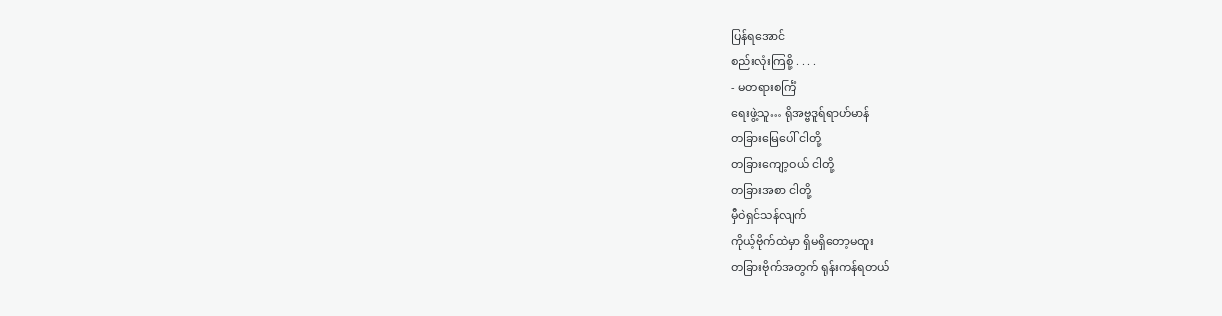ပြန်ရအောင်
စည်းလုံးကြစို့ . . . .
- မတရားစင်္ကြံ
ရေးဖွဲ့သူ… ရိုအဗ္ဗဒူရ်ရာဟ်မာန်
တခြားမြေပေါ် ငါတို့
တခြားကျော့ဝယ် ငါတို့
တခြားအစာ ငါတို့
မှီဝဲရှင်သန်လျက်
ကိုယ့်ဗိုက်ထဲမှာ ရှိမရှိတော့မထူး
တခြားဗိုက်အတွက် ရုန်းကန်ရတယ်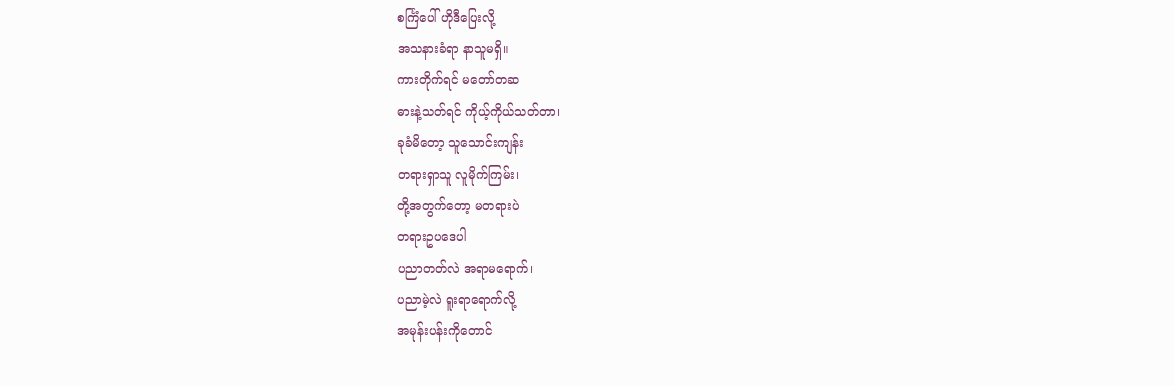စင်္ကြံပေါ် ဟိုဒီပြေးလို့
အသနားခံရာ နာသူမရှိ။
ကားတိုက်ရင် မတော်တဆ
ဓားနဲ့သတ်ရင် ကိုယ့်ကိုယ်သတ်တာ၊
ခုခံမိတော့ သူသောင်းကျန်း
တရားရှာသူ လူမိုက်ကြမ်း၊
တို့အတွက်တော့ မတရားပဲ
တရားဥပဒေပါ
ပညာတတ်လဲ အရာမရောက်၊
ပညာမဲ့လဲ ရူးရာရောက်လို့
အမုန်းပန်းကိုတောင်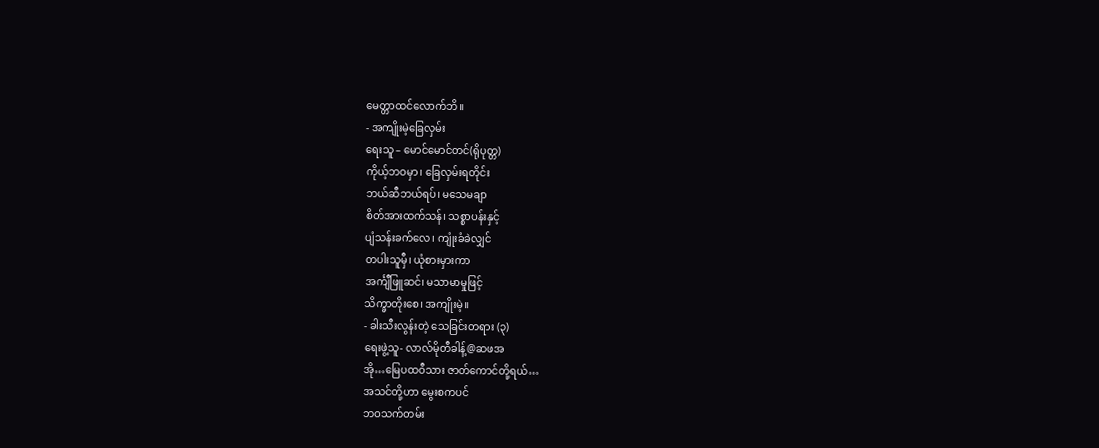မေတ္တာထင်လောက်ဘိ။
- အကျိုးမဲ့ခြေလှမ်း
ရေးသူ – မောင်မောင်တင်(ရိုပုတ္တ)
ကိုယ့်ဘဝမှာ၊ ခြေလှမ်းရတိုင်း
ဘယ်ဆီဘယ်ရပ်၊ မသေမချာ
စိတ်အားထက်သန်၊ သစ္စာပန်းနှင့်
ပျံသန်းခက်လေ၊ ကျုံးခံခဲလျှင်
တပါးသူမှီ၊ ယုံစားမှားကာ
အင်္ကျီဖြူဆင်၊ မသာမာမှုဖြင့်
သိက္ခာတိုးစေ၊ အကျိုးမဲ့။
- ခါးသီးလွန်းတဲ့ သေခြင်းတရား (၃)
ရေးဖွဲ့သူ- လာလ်မိုတီခါန့်@ဆဖအ
အို…မြေပထဝီသား ဇာတ်ကောင်တို့ရယ်…
အသင်တို့ဟာ မွေးစကပင်
ဘဝသက်တမ်း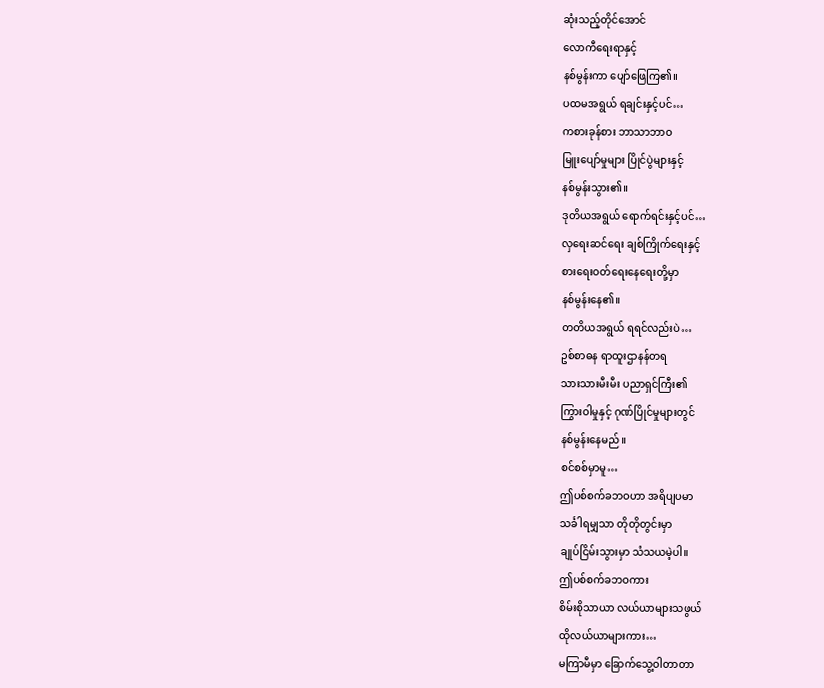ဆုံးသည့်တိုင်အောင်
လောကီရေးရာနှင့်
နစ်မွန်းကာ ပျော်ဖြေကြ၏။
ပထမအရွယ် ရချင်းနှင့်ပင်…
ကစားခုန်စား ဘာသာဘာဝ
မြူးပျော်မှုများ ပြိုင်ပွဲများနှင့်
နစ်မွန်းသွား၏။
ဒုတိယအရွယ် ရောက်ရင်းနှင့်ပင်…
လှရေးဆင်ရေး ချစ်ကြိုက်ရေးနှင့်
စားရေးဝတ်ရေးနေရေးတို့မှာ
နစ်မွန်းနေ၏။
တတိယအရွယ် ရရင်လည်းပဲ…
ဥစ်စာဓန ရာထူးဌာနန်တရ
သားသားမီးမီး ပညာရှင်ကြီး၏
ကြွားဝါမှုနှင့် ဂုဏ်ပြိုင်မှုများတွင်
နစ်မွန်းနေမည်။
စင်စစ်မှာမူ…
ဤပစ်စက်ခဘဝဟာ အရိပျပမာ
သင်္ခါရမျှသာ တိုတိုတွင်းမှာ
ချုပ်ငြိမ်းသွားမှာ သံသယမဲ့ပါ။
ဤပစ်စက်ခဘဝကား
စိမ်းစိုသာယာ လယ်ယာများသဖွယ်
ထိုလယ်ယာများကား…
မကြာမီမှာ ခြောက်သွေ့ဝါတာတာ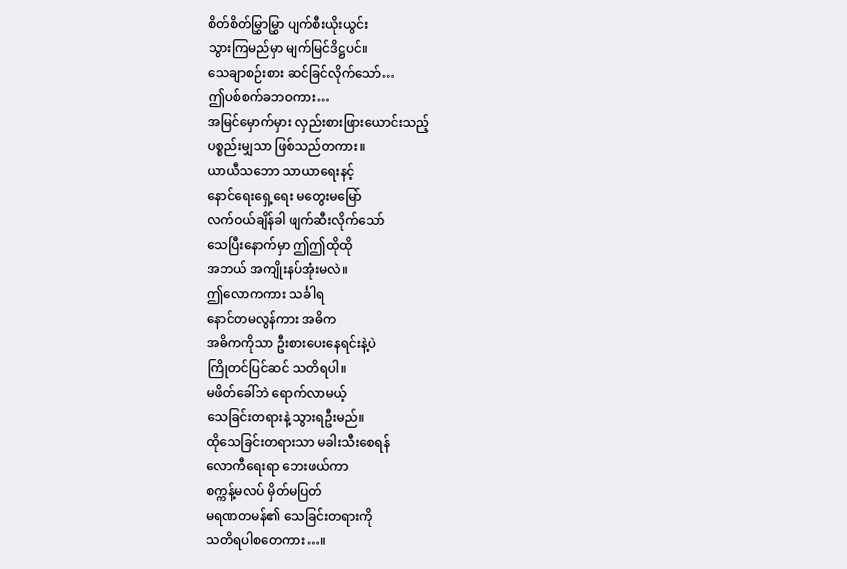စိတ်စိတ်မြွှာမြွှာ ပျက်စီးယိုးယွင်း
သွားကြမည်မှာ မျက်မြင်ဒိဋ္ဌပင်။
သေချာစဉ်းစား ဆင်ခြင်လိုက်သော်…
ဤပစ်စက်ခဘဝကား…
အမြင်မှောက်မှား လှည်းစားဖြားယောင်းသည့်
ပစ္စည်းမျှသာ ဖြစ်သည်တကား။
ယာယီသဘော သာယာရေးနင့်
နောင်ရေးရှေ့ရေး မတွေးမမြော်
လက်ဝယ်ချိန်ခါ ဖျက်ဆီးလိုက်သော်
သေပြီးနောက်မှာ ဤဤထိုထို
အဘယ် အကျိုးနပ်အုံးမလဲ။
ဤလောကကား သင်္ခါရ
နောင်တမလွန်ကား အဓိက
အဓိကကိုသာ ဦးစားပေးနေရင်းနဲ့ပဲ
ကြိုတင်ပြင်ဆင် သတိရပါ။
မဖိတ်ခေါ်ဘဲ ရောက်လာမယ့်
သေခြင်းတရားနဲ့ သွားရဦးမည်။
ထိုသေခြင်းတရားသာ မခါးသီးစေရန်
လောကီရေးရာ ဘေးဖယ်ကာ
စက္ကန့်မလပ် မှိတ်မပြတ်
မရဏတမန်၏ သေခြင်းတရားကို
သတိရပါစတေကား…။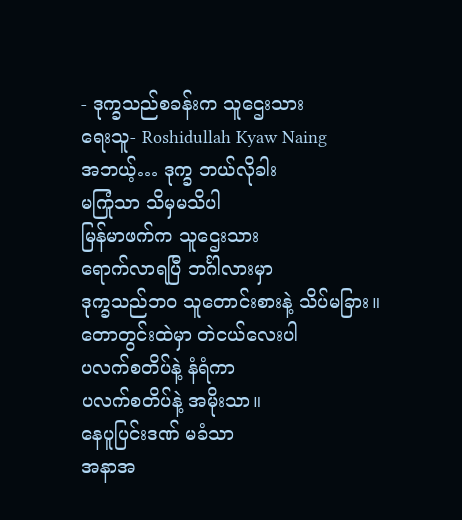- ဒုက္ခသည်စခန်းက သူဌေးသား
ရေးသူ- Roshidullah Kyaw Naing
အဘယ့်… ဒုက္ခ ဘယ်လိုခါး
မကြုံသာ သိမှမသိပါ
မြန်မာဖက်က သူဌေးသား
ရောက်လာရပြီ ဘင်္ဂါလားမှာ
ဒုက္ခသည်ဘဝ သူတောင်းစားနဲ့ သိပ်မခြား။
တောတွင်းထဲမှာ တဲငယ်လေးပါ
ပလက်စတိပ်နဲ့ နံရံကာ
ပလက်စတိပ်နဲ့ အမိုးသာ။
နေပူပြင်းဒဏ် မခံသာ
အနာအ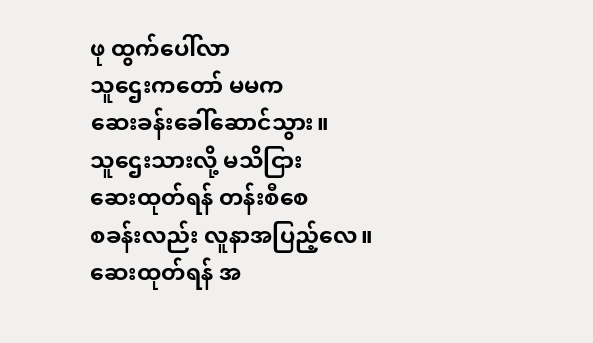ဖု ထွက်ပေါ်လာ
သူဌေးကတော် မမက
ဆေးခန်းခေါ်ဆောင်သွား။
သူဌေးသားလို့ မသိငြား
ဆေးထုတ်ရန် တန်းစီစေ
စခန်းလည်း လူနာအပြည့်လေ။
ဆေးထုတ်ရန် အ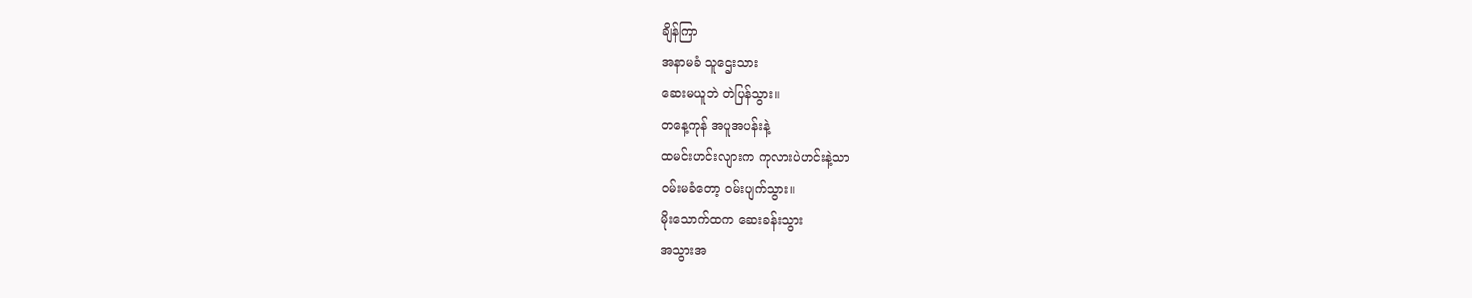ချိန်ကြာ
အနာမခံ သူဌေးသား
ဆေးမယူဘဲ တဲပြန်သွား။
တနေ့ကုန် အပူအပန်းနဲ့
ထမင်းဟင်းလျားက ကုလားပဲဟင်းနဲ့သာ
ဝမ်းမခံတော့ ဝမ်းပျက်သွား။
မိုးသောက်ထက ဆေးခန်းသွား
အသွားအ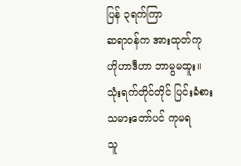ပြန် ၃ရက်ကြာ
ဆရာဝန်က အားထုတ်ကု
ဟိုဟာဒီဟာ ဘာမွမထူး။
သုံးရက်တိုင်တိုင် ပြင်းခံစား
သမားတော်ပင် ကုမရ
သူ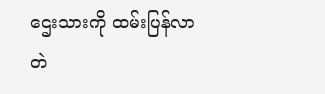ဌေးသားကို ထမ်းပြန်လာ
တဲ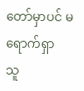တော်မှာပင် မရောက်ရှာ
သူ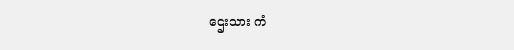ဌေးသား ကံ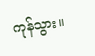ကုန်သွား။